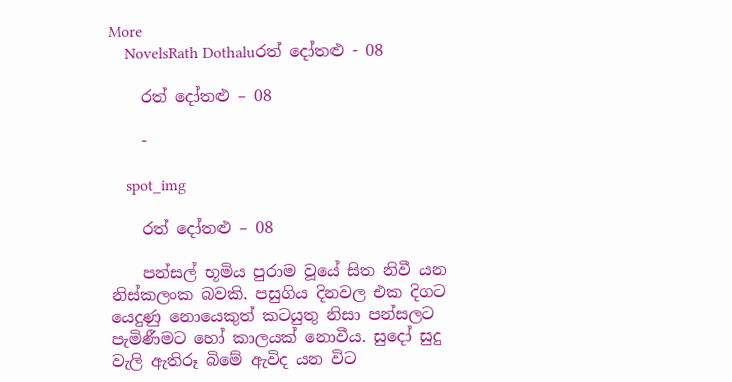More
    NovelsRath Dothaluරත් දෝතළු - 08

    රත් දෝතළු – 08

    -

    spot_img

    රත් දෝතළු – 08

    පන්සල් භූමිය පුරාම වූයේ සිත නිවී යන නිස්කලංක බවකි. පසුගිය දිනවල එක දිගට යෙදුණු නොයෙකුත් කටයුතු නිසා පන්සලට පැමිණීමට හෝ කාලයක් නොවීය. සුදෝ සුදු වැලි ඇතිරූ බිමේ ඇවිද යන විට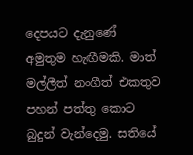දෙපයට දැනුණේ අමුතුම හැඟීමකි. මාත් මල්ලීත් නංගීත් එකතුව පහන් පත්තු කොට බුදුන් වැන්දෙමු. සතියේ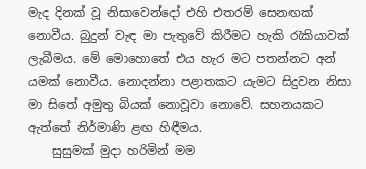මැද දිනක් වූ නිසාවෙන්දෝ එහි එතරම් සෙනඟක් නොවීය. බුදුන් වැඳ මා පැතුවේ කිරීමට හැකි රැකියාවක් ලැබීමය. මේ මොහොතේ එය හැර මට පතන්නට අන් යමක් නොවීය. නොදන්නා පළාතකට යැමට සිදුවන නිසා මා සිතේ අමුතු බියක් නොවූවා නොවේ. සහනයකට ඇත්තේ නිර්මාණි ළඟ හිඳීමය.
    සුසුමක් මුදා හරිමින් මම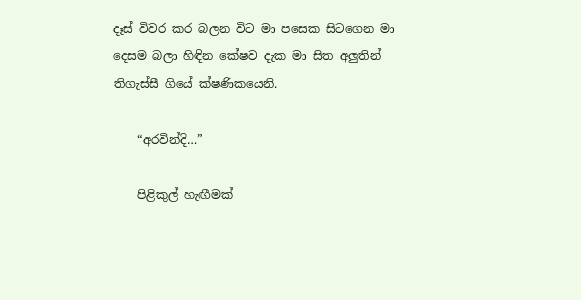දෑස් විවර කර බලන විට මා පසෙක සිටගෙන මා දෙසම බලා හිඳින කේෂව දැක මා සිත අලුතින් තිගැස්සී ගියේ ක්ෂණිකයෙනි.

    “අරවින්දි…”

    පිළිකුල් හැඟීමක්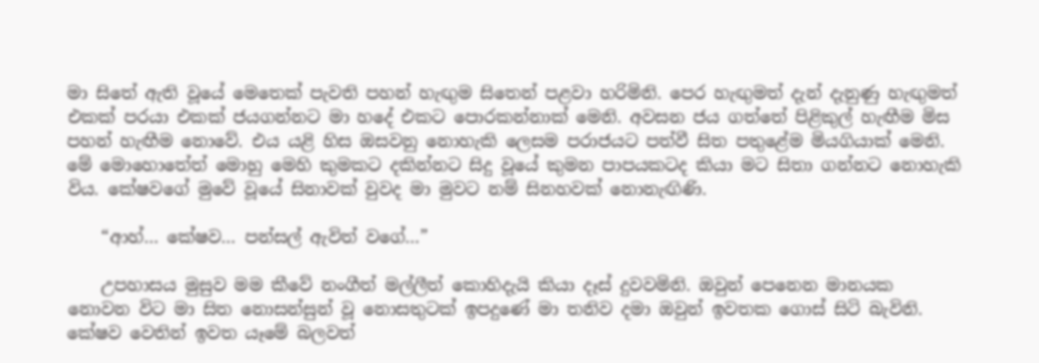මා සිතේ ඇති වූයේ මෙතෙක් පැවති පහන් හැඟුම සිතෙන් පළවා හරිමිනි. පෙර හැඟුමත් දැන් දැනුණු හැඟුමත් එකක් පරයා එකක් ජයගන්නට මා හදේ එකට පොරකන්නාක් මෙනි. අවසන ජය ගත්තේ පිළිකුල් හැඟීම මිස පහන් හැඟීම නොවේ. එය යළි හිස ඔසවනු නොහැකි ලෙසම පරාජයට පත්වී සිත පතුළේම මියගියාක් මෙනි. මේ මොහොතේත් මොහු මෙහි කුමකට දකින්නට සිදු වූයේ කුමන පාපයකටද කියා මට සිතා ගන්නට නොහැකි විය. කේෂවගේ මුවේ වූයේ සිනාවක් වුවද මා මුවට නම් සිනහවක් නොනැඟිණි.

    “ආහ්… කේෂව… පන්සල් ඇවිත් වගේ…”

    උපහාසය මුසුව මම කීවේ නංගීත් මල්ලීත් කොහිදැයි කියා දෑස් දුවවමිනි. ඔවුන් පෙනෙන මානයක නොවන විට මා සිත නොසන්සුන් වූ නොසතුටක් ඉපදුණේ මා තනිව දමා ඔවුන් ඉවතක ගොස් සිටි බැවිනි. කේෂව වෙතින් ඉවත යෑමේ බලවත්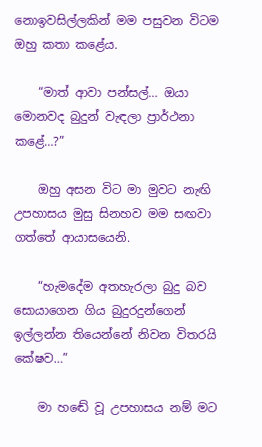නොඉවසිල්ලකින් මම පසුවන විටම ඔහු කතා කළේය.

    “මාත් ආවා පන්සල්… ඔයා මොනවද බුදුන් වැඳලා ප්‍රාර්ථනා කළේ…?”

    ඔහු අසන විට මා මුවට නැඟි උපහාසය මුසු සිනහව මම සඟවා ගත්තේ ආයාසයෙනි.

    “හැමදේම අතහැරලා බුදු බව සොයාගෙන ගිය බුදුරදුන්ගෙන් ඉල්ලන්න තියෙන්නේ නිවන විතරයි කේෂව…”

    මා හඬේ වූ උපහාසය නම් මට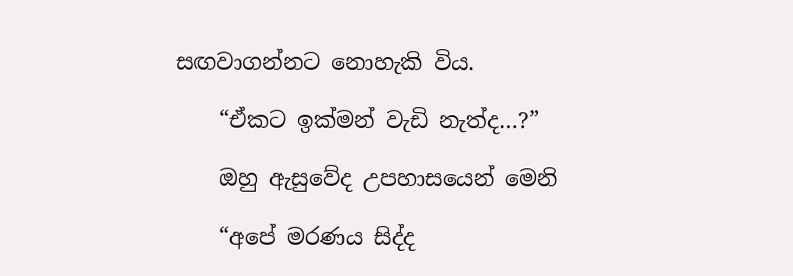සඟවාගන්නට නොහැකි විය.

    “ඒකට ඉක්මන් වැඩි නැත්ද…?”

    ඔහු ඇසුවේද උපහාසයෙන් මෙනි

    “අපේ මරණය සිද්ද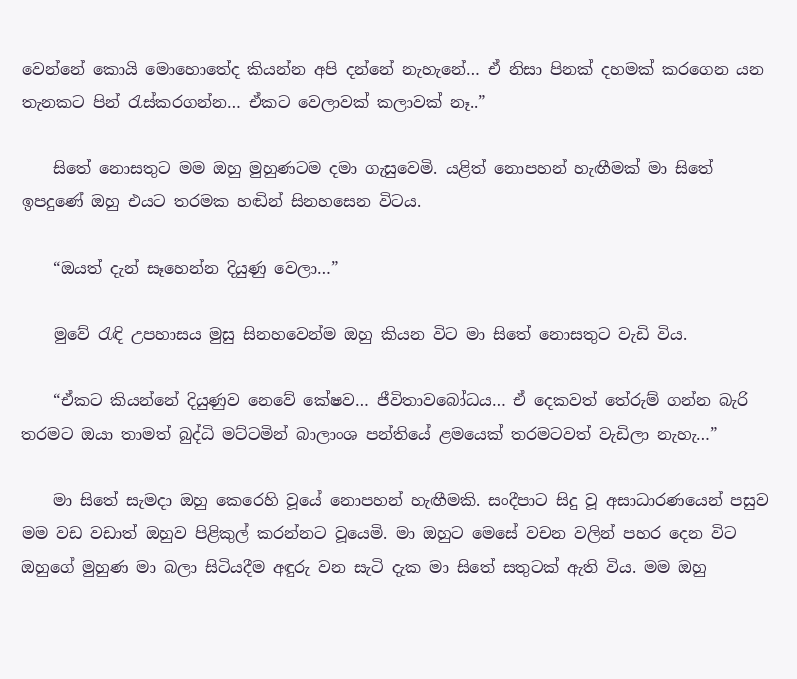වෙන්නේ කොයි මොහොතේද කියන්න අපි දන්නේ නැහැනේ… ඒ නිසා පිනක් දහමක් කරගෙන යන තැනකට පින් රැස්කරගන්න… ඒකට වෙලාවක් කලාවක් නෑ..”

    සිතේ නොසතුට මම ඔහු මුහුණටම දමා ගැසුවෙමි. යළිත් නොපහන් හැඟීමක් මා සිතේ ඉපදුණේ ඔහු එයට තරමක හඬින් සිනහසෙන විටය.

    “ඔයත් දැන් සෑහෙන්න දියුණු වෙලා…”

    මුවේ රැඳි උපහාසය මුසු සිනහවෙන්ම ඔහු කියන විට මා සිතේ නොසතුට වැඩි විය.

    “ඒකට කියන්නේ දියුණුව නෙවේ කේෂව… ජීවිතාවබෝධය… ඒ දෙකවත් තේරුම් ගන්න බැරි තරමට ඔයා තාමත් බුද්ධි මට්ටමින් බාලාංශ පන්තියේ ළමයෙක් තරමටවත් වැඩිලා නැහැ…”

    මා සිතේ සැමදා ඔහු කෙරෙහි වූයේ නොපහන් හැඟීමකි. සංදීපාට සිදු වූ අසාධාරණයෙන් පසුව මම වඩ වඩාත් ඔහුව පිළිකුල් කරන්නට වූයෙමි. මා ඔහුට මෙසේ වචන වලින් පහර දෙන විට ඔහුගේ මුහුණ මා බලා සිටියදීම අඳුරු වන සැටි දැක මා සිතේ සතුටක් ඇති විය. මම ඔහු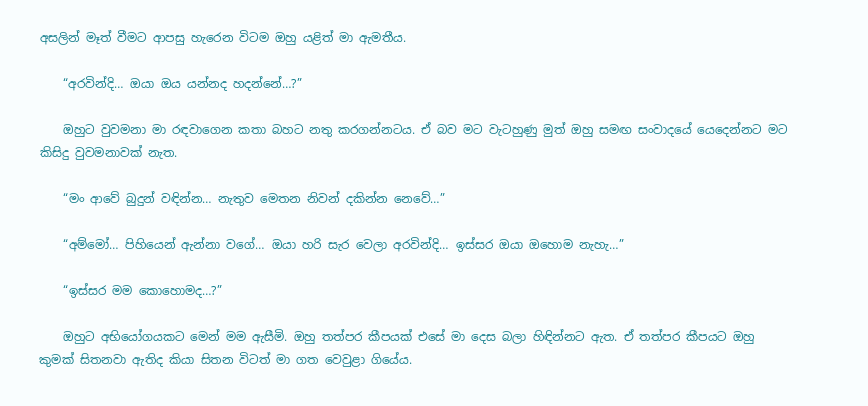අසලින් මෑත් වීමට ආපසු හැරෙන විටම ඔහු යළිත් මා ඇමතීය.

    “අරවින්දි… ඔයා ඔය යන්නද හදන්නේ…?”

    ඔහුට වුවමනා මා රඳවාගෙන කතා බහට නතු කරගන්නටය. ඒ බව මට වැටහුණු මුත් ඔහු සමඟ සංවාදයේ යෙදෙන්නට මට කිසිදු වුවමනාවක් නැත.

    “මං ආවේ බුදුන් වඳින්න… නැතුව මෙතන නිවන් දකින්න නෙවේ…”

    “අම්මෝ… පිහියෙන් ඇන්නා වගේ… ඔයා හරි සැර වෙලා අරවින්දි… ඉස්සර ඔයා ඔහොම නැහැ…”

    “ඉස්සර මම කොහොමද…?”

    ඔහුට අභියෝගයකට මෙන් මම ඇසීමි. ඔහු තත්පර කීපයක් එසේ මා දෙස බලා හිඳින්නට ඇත. ඒ තත්පර කීපයට ඔහු කුමක් සිතනවා ඇතිද කියා සිතන විටත් මා ගත වෙවුළා ගියේය.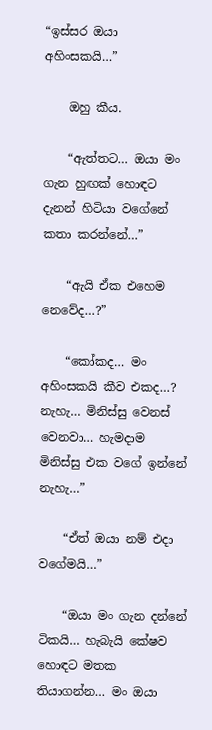“ඉස්සර ඔයා අහිංසකයි…”

    ඔහු කීය.

    “ඇත්තට… ඔයා මං ගැන හුඟක් හොඳට දැනන් හිටියා වගේනේ කතා කරන්නේ…”

    “ඇයි ඒක එහෙම නෙවේද…?”

    “කෝකද… මං අහිංසකයි කීව එකද…? නැහැ… මිනිස්සු වෙනස් වෙනවා… හැමදාම මිනිස්සු එක වගේ ඉන්නේ නැහැ…”

    “ඒත් ඔයා නම් එදා වගේමයි…”

    “ඔයා මං ගැන දන්නේ ටිකයි… හැබැයි කේෂව හොඳට මතක තියාගන්න… මං ඔයා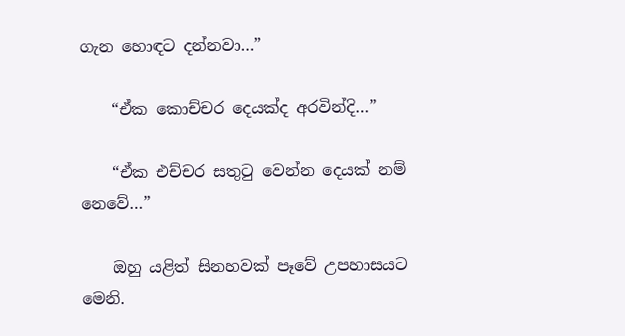ගැන හොඳට දන්නවා…”

    “ඒක කොච්චර දෙයක්ද අරවින්දි…”

    “ඒක එච්චර සතුටු වෙන්න දෙයක් නම් නෙවේ…”

    ඔහු යළිත් සිනහවක් පෑවේ උපහාසයට මෙනි.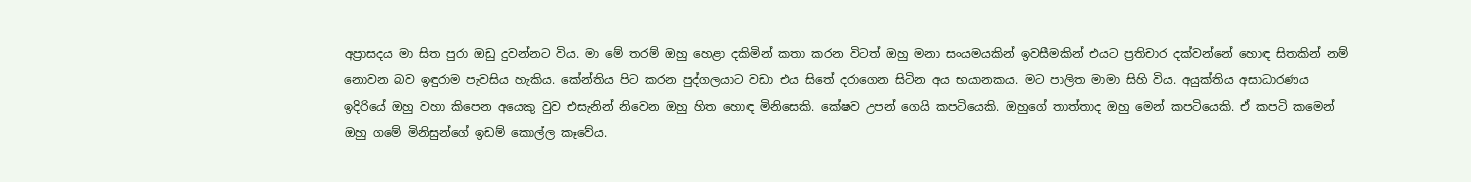අප්‍රාසදය මා සිත පුරා ඔඩු දුවන්නට විය. මා මේ තරම් ඔහු හෙළා දකිමින් කතා කරන විටත් ඔහු මනා සංයමයකින් ඉවසීමකින් එයට ප්‍රතිචාර දක්වන්නේ හොඳ සිතකින් නම් නොවන බව ඉඳුරාම පැවසිය හැකිය. කේන්තිය පිට කරන පුද්ගලයාට වඩා එය සිතේ දරාගෙන සිටින අය භයානකය. මට පාලිත මාමා සිහි විය. අයුක්තිය අසාධාරණය ඉදිරියේ ඔහු වහා කිපෙන අයෙකු වුව එසැනින් නිවෙන ඔහු හිත හොඳ මිනිසෙකි. කේෂව උපන් ගෙයි කපටියෙකි. ඔහුගේ තාත්තාද ඔහු මෙන් කපටියෙකි. ඒ කපටි කමෙන් ඔහු ගමේ මිනිසුන්ගේ ඉඩම් කොල්ල කෑවේය.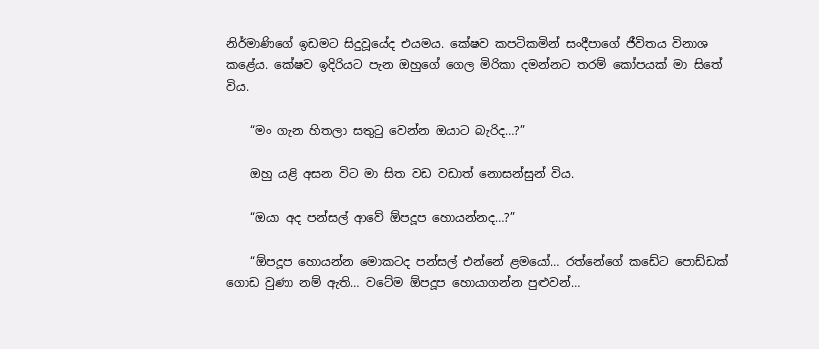නිර්මාණිගේ ඉඩමට සිදුවූයේද එයමය. කේෂව කපටිකමින් සංදීපාගේ ජීවිතය විනාශ කළේය. කේෂව ඉදිරියට පැන ඔහුගේ ගෙල මිරිකා දමන්නට තරම් කෝපයක් මා සිතේ විය.

    “මං ගැන හිතලා සතුටු වෙන්න ඔයාට බැරිද…?”

    ඔහු යළි අසන විට මා සිත වඩ වඩාත් නොසන්සුන් විය.

    “ඔයා අද පන්සල් ආවේ ඕපදූප හොයන්නද…?”

    “ඕපදූප හොයන්න මොකටද පන්සල් එන්නේ ළමයෝ… රත්නේගේ කඩේට පොඩ්ඩක් ගොඩ වුණා නම් ඇති… වටේම ඕපදූප හොයාගන්න පුළුවන්…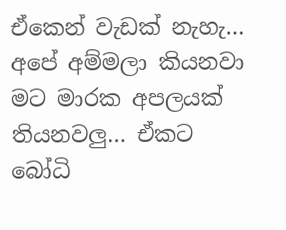ඒකෙන් වැඩක් නැහැ… අපේ අම්මලා කියනවා මට මාරක අපලයක් තියනවලු… ඒකට බෝධි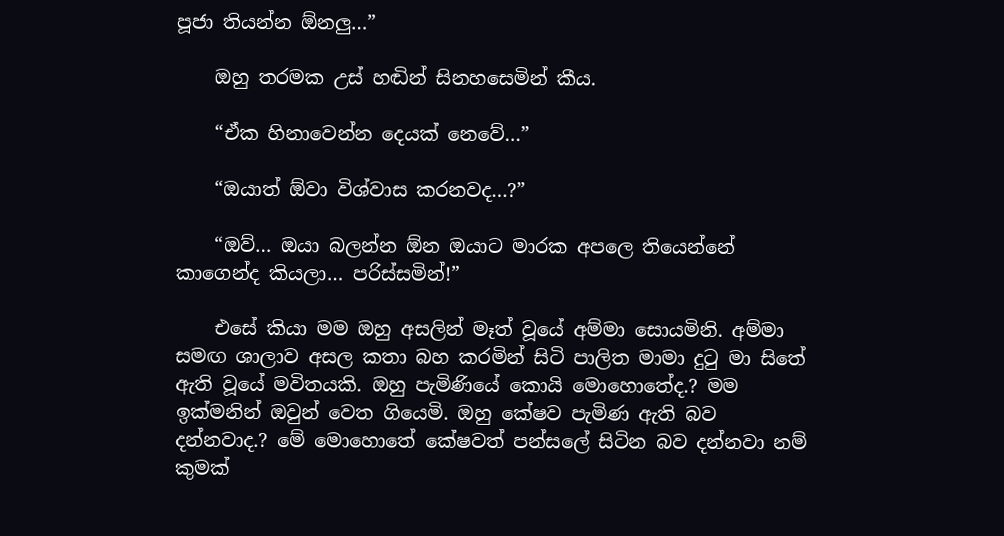පූජා තියන්න ඕනලු…”

    ඔහු තරමක උස් හඬින් සිනහසෙමින් කීය.

    “ඒක හිනාවෙන්න දෙයක් නෙවේ…”

    “ඔයාත් ඕවා විශ්වාස කරනවද…?”

    “ඔව්… ඔයා බලන්න ඕන ඔයාට මාරක අපලෙ තියෙන්නේ කාගෙන්ද කියලා… පරිස්සමින්!”

    එසේ කියා මම ඔහු අසලින් මෑත් වූයේ අම්මා සොයමිනි. අම්මා සමඟ ශාලාව අසල කතා බහ කරමින් සිටි පාලිත මාමා දුටු මා සිතේ ඇති වූයේ මවිතයකි. ඔහු පැමිණියේ කොයි මොහොතේද.? මම ඉක්මනින් ඔවුන් වෙත ගියෙමි. ඔහු කේෂව පැමිණ ඇති බව දන්නවාද.? මේ මොහොතේ කේෂවත් පන්සලේ සිටින බව දන්නවා නම් කුමක්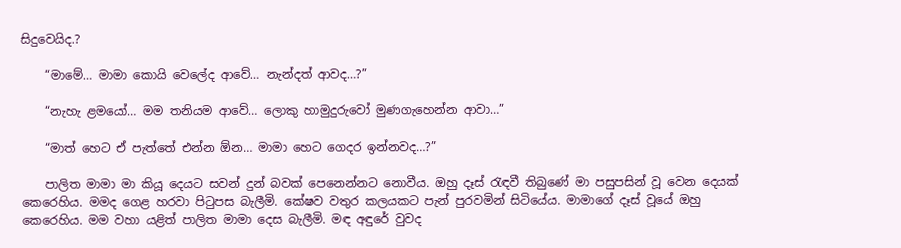සිදුවෙයිද.?

    “මාමේ… මාමා කොයි වෙලේද ආවේ… නැන්දත් ආවද…?”

    “නැහැ ළමයෝ… මම තනියම ආවේ… ලොකු හාමුදුරුවෝ මුණගැහෙන්න ආවා…”

    “මාත් හෙට ඒ පැත්තේ එන්න ඕන… මාමා හෙට ගෙදර ඉන්නවද…?”

    පාලිත මාමා මා කියූ දෙයට සවන් දුන් බවක් පෙනෙන්නට නොවීය. ඔහු දෑස් රැඳවී තිබුණේ මා පසුපසින් වූ වෙන දෙයක් කෙරෙහිය. මමද ගෙළ හරවා පිටුපස බැලීමි. කේෂව වතුර කලයකට පැන් පුරවමින් සිටියේය. මාමාගේ දෑස් වූයේ ඔහු කෙරෙහිය. මම වහා යළිත් පාලිත මාමා දෙස බැලීමි. මඳ අඳුරේ වුවද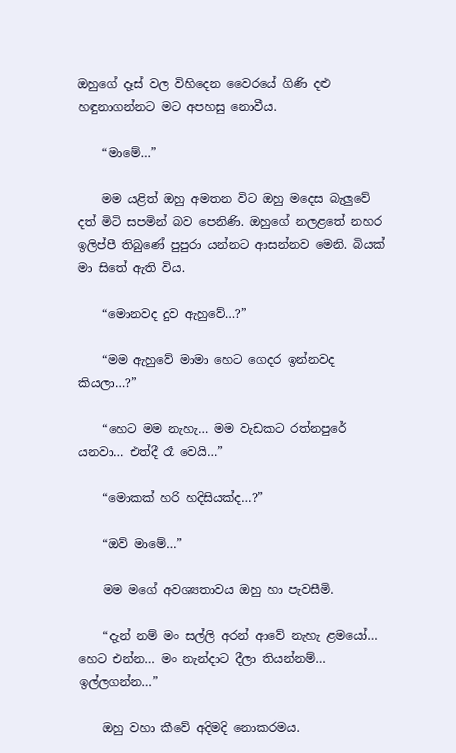ඔහුගේ දෑස් වල විහිදෙන වෛරයේ ගිණි දළු හඳුනාගන්නට මට අපහසු නොවීය.

    “මාමේ…”

    මම යළිත් ඔහු අමතන විට ඔහු මදෙස බැලුවේ දත් මිටි සපමින් බව පෙනිණි. ඔහුගේ නලළතේ නහර ඉලිප්පී තිබුණේ පුපුරා යන්නට ආසන්නව මෙනි. බියක් මා සිතේ ඇති විය.

    “මොනවද දුව ඇහුවේ…?”

    “මම ඇහුවේ මාමා හෙට ගෙදර ඉන්නවද කියලා…?”

    “හෙට මම නැහැ… මම වැඩකට රත්නපුරේ යනවා… එත්දී රෑ වෙයි…”

    “මොකක් හරි හදිසියක්ද…?”

    “ඔව් මාමේ…”

    මම මගේ අවශ්‍යතාවය ඔහු හා පැවසීමි.

    “දැන් නම් මං සල්ලි අරන් ආවේ නැහැ ළමයෝ… හෙට එන්න… මං නැන්දාට දීලා තියන්නම්… ඉල්ලගන්න…”

    ඔහු වහා කීවේ අදිමදි නොකරමය.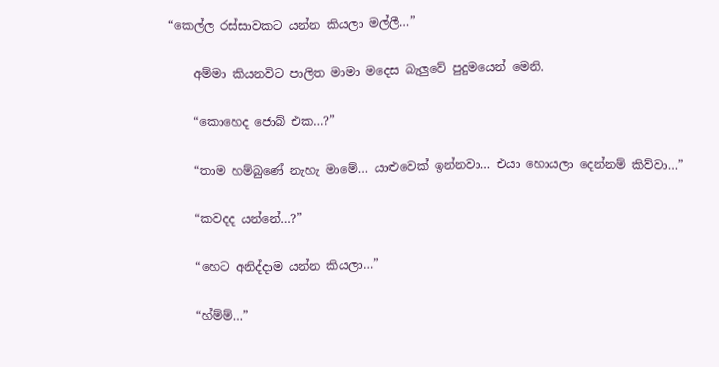“කෙල්ල රස්සාවකට යන්න කියලා මල්ලී…”

    අම්මා කියනවිට පාලිත මාමා මදෙස බැලුවේ පුදුමයෙන් මෙනි.

    “කොහෙද ජොබ් එක…?”

    “තාම හම්බුණේ නැහැ මාමේ… යාළුවෙක් ඉන්නවා… එයා හොයලා දෙන්නම් කිව්වා…”

    “කවදද යන්නේ…?”

    “හෙට අනිද්දාම යන්න කියලා…”

    “හ්ම්ම්…”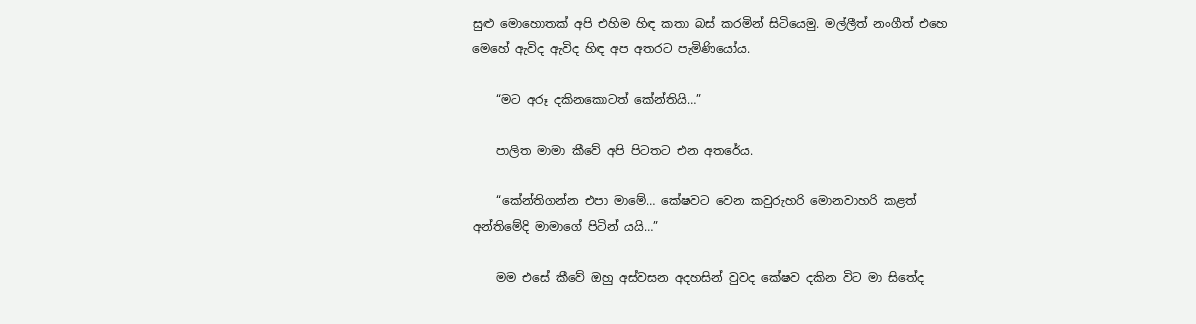සුළු මොහොතක් අපි එහිම හිඳ කතා බස් කරමින් සිටියෙමු. මල්ලීත් නංගීත් එහෙ මෙහේ ඇවිද ඇවිද හිඳ අප අතරට පැමිණියෝය.

    “මට අරූ දකිනකොටත් කේන්තියි…”

    පාලිත මාමා කීවේ අපි පිටතට එන අතරේය.

    “කේන්තිගන්න එපා මාමේ… කේෂවට වෙන කවුරුහරි මොනවාහරි කළත් අන්තිමේදි මාමාගේ පිටින් යයි…”

    මම එසේ කීවේ ඔහු අස්වසන අදහසින් වුවද කේෂව දකින විට මා සිතේද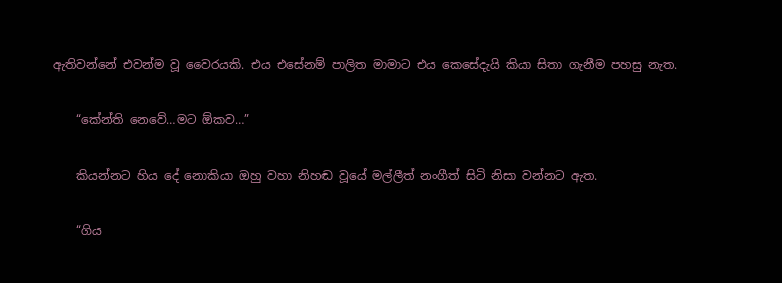ඇතිවන්නේ එවන්ම වූ වෛරයකි. එය එසේනම් පාලිත මාමාට එය කෙසේදැයි කියා සිතා ගැනීම පහසු නැත.

    “කේන්ති නෙවේ…මට ඕකව…”

    කියන්නට හිය දේ නොකියා ඔහු වහා නිහඬ වූයේ මල්ලීත් නංගීත් සිටි නිසා වන්නට ඇත.

    “ගිය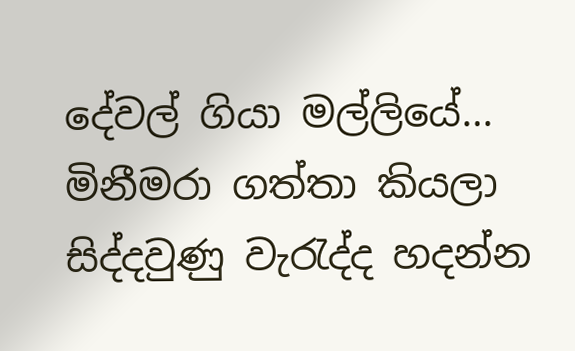දේවල් ගියා මල්ලියේ… මිනීමරා ගත්තා කියලා සිද්දවුණු වැරැද්ද හදන්න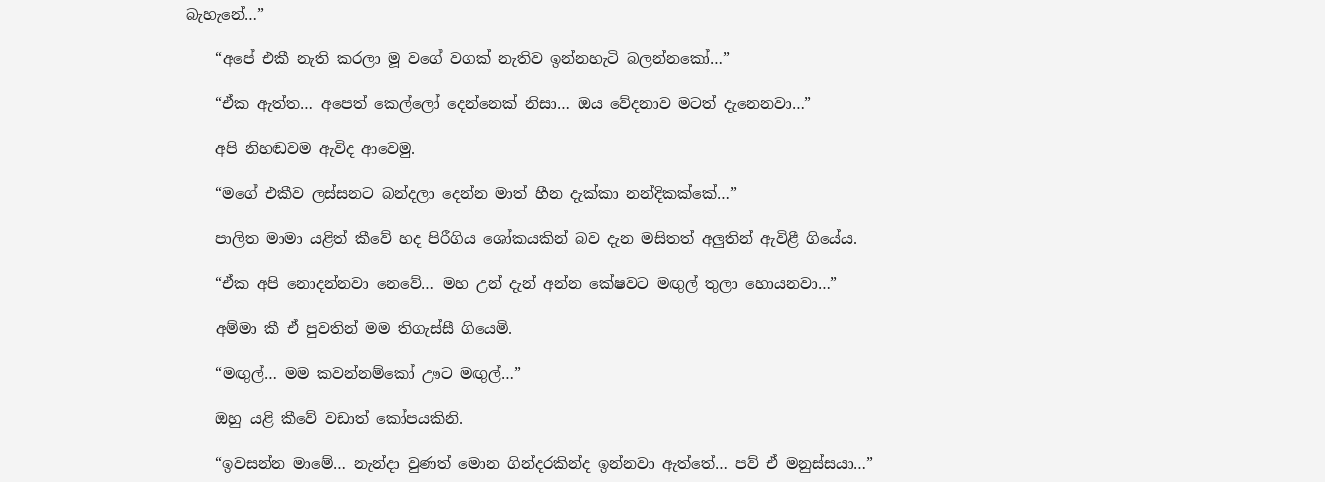බැහැනේ…”

    “අපේ එකී නැති කරලා මූ වගේ වගක් නැතිව ඉන්නහැටි බලන්නකෝ…”

    “ඒක ඇත්ත… අපෙත් කෙල්ලෝ දෙන්නෙක් නිසා… ඔය වේදනාව මටත් දැනෙනවා…”

    අපි නිහඬවම ඇවිද ආවෙමු.

    “මගේ එකීව ලස්සනට බන්දලා දෙන්න මාත් හීන දැක්කා නන්දිකක්කේ…”

    පාලිත මාමා යළිත් කීවේ හද පිරීගිය ශෝකයකින් බව දැන මසිතත් අලුතින් ඇවිළී ගියේය.

    “ඒක අපි නොදන්නවා නෙවේ… මහ උන් දැන් අන්න කේෂවට මඟුල් තුලා හොයනවා…”

    අම්මා කී ඒ පුවතින් මම තිගැස්සී ගියෙමි.

    “මඟුල්… මම කවන්නම්කෝ ඌට මඟුල්…”

    ඔහු යළි කීවේ වඩාත් කෝපයකිනි.

    “ඉවසන්න මාමේ… නැන්දා වුණත් මොන ගින්දරකින්ද ඉන්නවා ඇත්තේ… පව් ඒ මනුස්සයා…”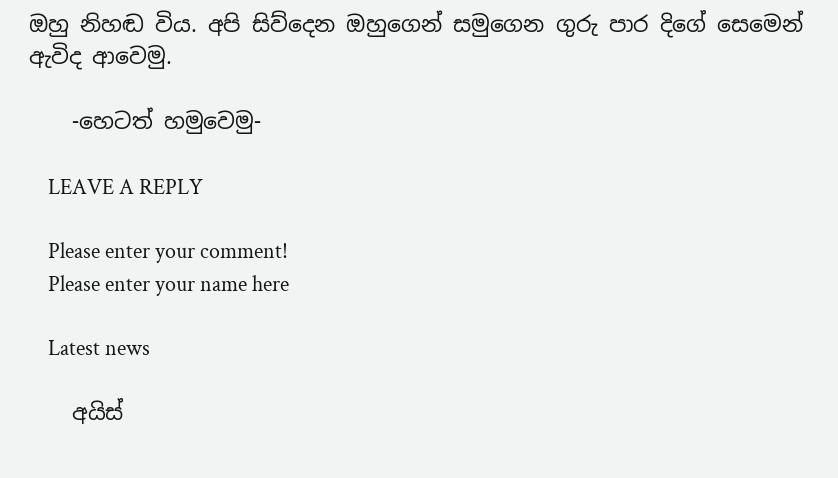ඔහු නිහඬ විය. අපි සිව්දෙන ඔහුගෙන් සමුගෙන ගුරු පාර දිගේ සෙමෙන් ඇවිද ආවෙමු.

    -හෙටත් හමුවෙමු-

    LEAVE A REPLY

    Please enter your comment!
    Please enter your name here

    Latest news

    අයිස්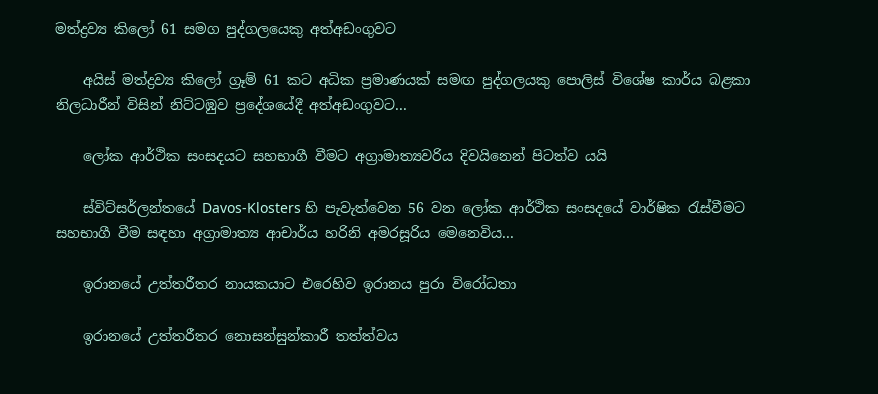මත්ද්‍රව්‍ය කිලෝ 61 සමග පුද්ගලයෙකු අත්අඩංගුවට

    අයිස් මත්ද්‍රව්‍ය කිලෝ ග්‍රෑම් 61 කට අධික ප්‍රමාණයක් සමඟ පුද්ගලයකු පොලිස් විශේෂ කාර්ය බළකා නිලධාරීන් විසින් නිට්ටඹුව ප්‍රදේශයේදී අත්අඩංගුවට...

    ලෝක ආර්ථික සංසදයට සහභාගී වීමට අග්‍රාමාත්‍යවරිය දිවයිනෙන් පිටත්ව යයි

    ස්විට්සර්ලන්තයේ Davos-Klosters හි පැවැත්වෙන 56 වන ලෝක ආර්ථික සංසදයේ වාර්ෂික රැස්වීමට සහභාගී වීම සඳහා අග්‍රාමාත්‍ය ආචාර්ය හරිනි අමරසූරිය මෙනෙවිය...

    ඉරානයේ උත්තරීතර නායකයාට එරෙහිව ඉරානය පුරා විරෝධතා

    ඉරානයේ උත්තරීතර නොසන්සුන්කාරී තත්ත්වය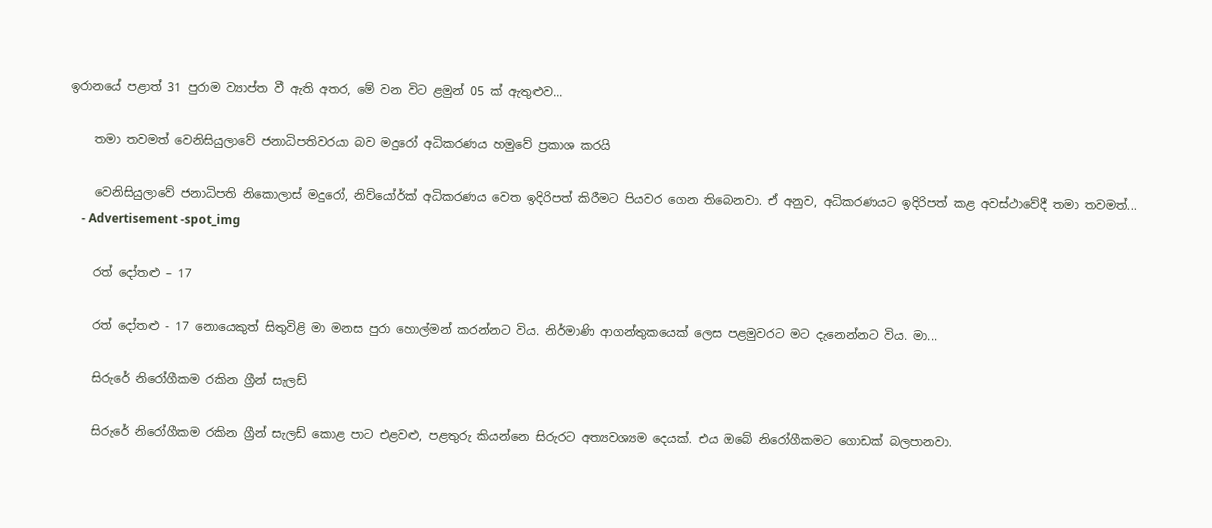ඉරානයේ පළාත් 31 පුරාම ව්‍යාප්ත වී ඇති අතර, මේ වන විට ළමුන් 05 ක් ඇතුළුව...

    තමා තවමත් වෙනිසියුලාවේ ජනාධිපතිවරයා බව මදුරෝ අධිකරණය හමුවේ ප්‍රකාශ කරයි

    වෙනිසියුලාවේ ජනාධිපති නිකොලාස් මදුරෝ, නිව්යෝර්ක් අධිකරණය වෙත ඉදිරිපත් කිරීමට පියවර ගෙන තිබෙනවා. ඒ අනුව, අධිකරණයට ඉදිරිපත් කළ අවස්ථාවේදී තමා තවමත්...
    - Advertisement -spot_img

    රත් දෝතළු – 17

    රත් දෝතළු - 17 නොයෙකුත් සිතුවිළි මා මනස පුරා හොල්මන් කරන්නට විය. නිර්මාණි ආගන්තුකයෙක් ලෙස පළමුවරට මට දැනෙන්නට විය. මා...

    සිරුරේ නිරෝගීකම රකින ග්‍රීන් සැලඩ්

    සිරුරේ නිරෝගීකම රකින ග්‍රීන් සැලඩ් කොළ පාට එළවළු, පළතුරු කියන්නෙ සිරුරට අත්‍යවශ්‍යම දෙයක්. එය ඔබේ නිරෝගීකමට ගොඩක් බලපානවා.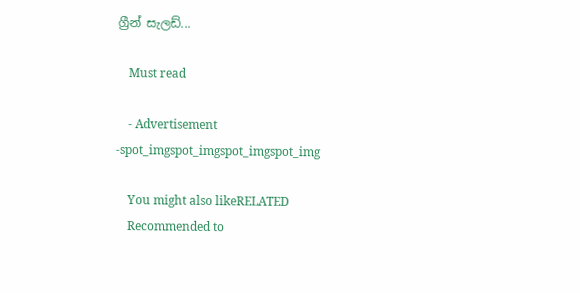ග්‍රීන් සැලඩ්...

    Must read

    - Advertisement -spot_imgspot_imgspot_imgspot_img

    You might also likeRELATED
    Recommended to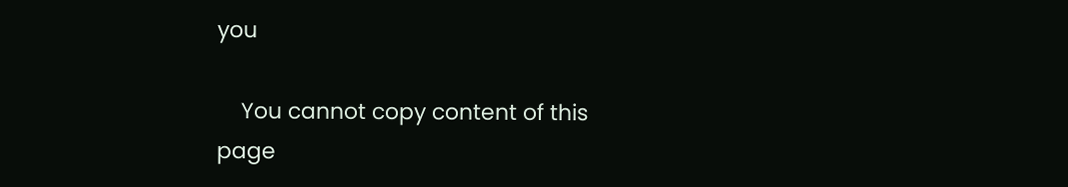you

    You cannot copy content of this page